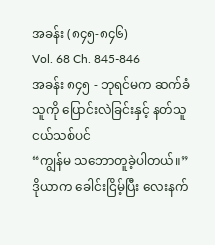အခန်း (၈၄၅-၈၄၆)
Vol. 68 Ch. 845-846
အခန်း ၈၄၅ - ဘုရင်မက ဆက်ခံသူကို ပြောင်းလဲခြင်းနှင့် နတ်သူငယ်သစ်ပင်
“ကျွန်မ သဘောတူခဲ့ပါတယ်။”
ဒိုယာက ခေါင်းငြိမ့်ပြီး လေးနက်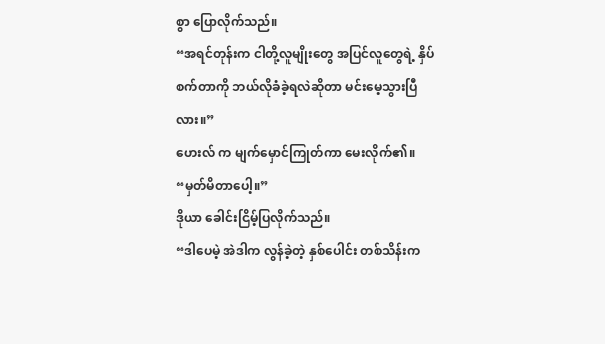စွာ ပြောလိုက်သည်။
“အရင်တုန်းက ငါတို့လူမျိုးတွေ အပြင်လူတွေရဲ့ နှိပ်စက်တာကို ဘယ်လိုခံခဲ့ရလဲဆိုတာ မင်းမေ့သွားပြီလား။”
ဟေးလ် က မျက်မှောင်ကြုတ်ကာ မေးလိုက်၏။
“မှတ်မိတာပေါ့။”
ဒိုယာ ခေါင်းငြိမ့်ပြလိုက်သည်။
“ဒါပေမဲ့ အဲဒါက လွန်ခဲ့တဲ့ နှစ်ပေါင်း တစ်သိန်းက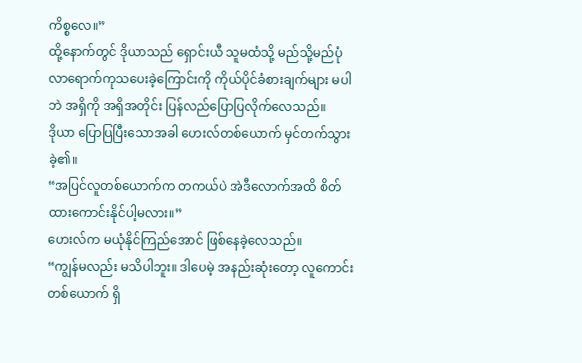ကိစ္စလေ။”
ထို့နောက်တွင် ဒိုယာသည် ရှောင်းယီ သူမထံသို့ မည်သို့မည်ပုံ လာရောက်ကုသပေးခဲ့ကြောင်းကို ကိုယ်ပိုင်ခံစားချက်များ မပါဘဲ အရှိကို အရှိအတိုင်း ပြန်လည်ပြောပြလိုက်လေသည်။
ဒိုယာ ပြောပြပြီးသောအခါ ဟေးလ်တစ်ယောက် မှင်တက်သွားခဲ့၏။
“အပြင်လူတစ်ယောက်က တကယ်ပဲ အဲဒီလောက်အထိ စိတ်ထားကောင်းနိုင်ပါ့မလား။”
ဟေးလ်က မယုံနိုင်ကြည်အောင် ဖြစ်နေခဲ့လေသည်။
“ကျွန်မလည်း မသိပါဘူး။ ဒါပေမဲ့ အနည်းဆုံးတော့ လူကောင်းတစ်ယောက် ရှိ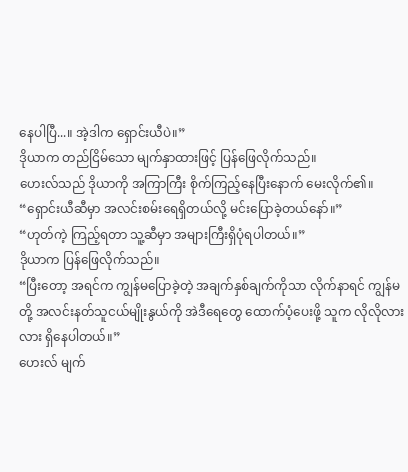နေပါပြီ...။ အဲ့ဒါက ရှောင်းယီပဲ။”
ဒိုယာက တည်ငြိမ်သော မျက်နှာထားဖြင့် ပြန်ဖြေလိုက်သည်။
ဟေးလ်သည် ဒိုယာကို အကြာကြီး စိုက်ကြည့်နေပြီးနောက် မေးလိုက်၏။
“ရှောင်းယီဆီမှာ အလင်းစမ်းရေရှိတယ်လို့ မင်းပြောခဲ့တယ်နော်။”
“ဟုတ်ကဲ့ ကြည့်ရတာ သူ့ဆီမှာ အများကြီးရှိပုံရပါတယ်။”
ဒိုယာက ပြန်ဖြေလိုက်သည်။
“ပြီးတော့ အရင်က ကျွန်မပြောခဲ့တဲ့ အချက်နှစ်ချက်ကိုသာ လိုက်နာရင် ကျွန်မတို့ အလင်းနတ်သူငယ်မျိုးနွယ်ကို အဲဒီရေတွေ ထောက်ပံ့ပေးဖို့ သူက လိုလိုလားလား ရှိနေပါတယ်။”
ဟေးလ် မျက်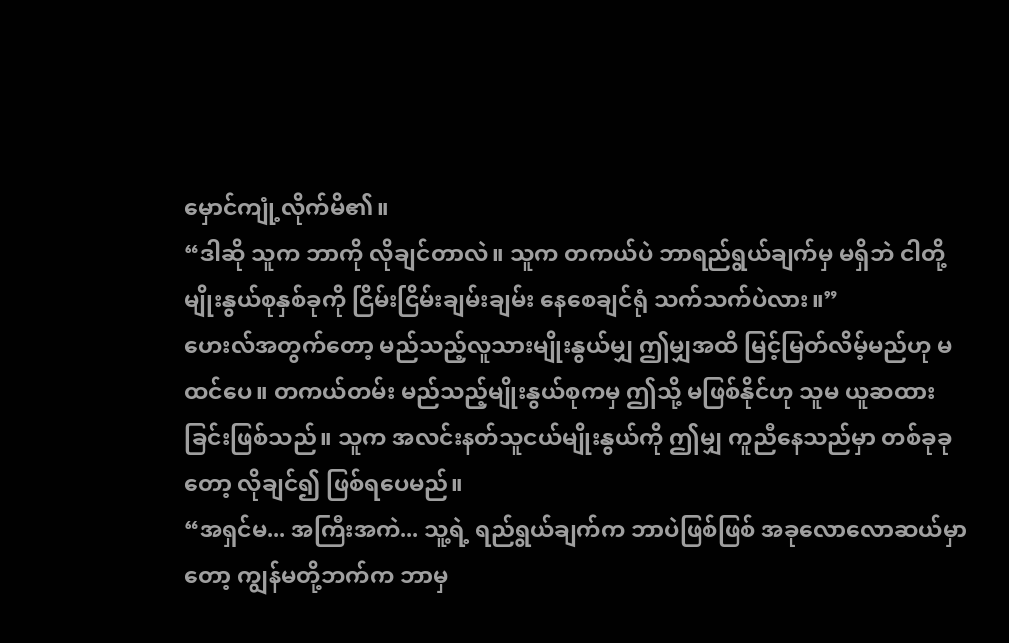မှောင်ကျုံ့လိုက်မိ၏။
“ဒါဆို သူက ဘာကို လိုချင်တာလဲ။ သူက တကယ်ပဲ ဘာရည်ရွယ်ချက်မှ မရှိဘဲ ငါတို့မျိုးနွယ်စုနှစ်ခုကို ငြိမ်းငြိမ်းချမ်းချမ်း နေစေချင်ရုံ သက်သက်ပဲလား။”
ဟေးလ်အတွက်တော့ မည်သည့်လူသားမျိုးနွယ်မျှ ဤမျှအထိ မြင့်မြတ်လိမ့်မည်ဟု မထင်ပေ။ တကယ်တမ်း မည်သည့်မျိုးနွယ်စုကမှ ဤသို့ မဖြစ်နိုင်ဟု သူမ ယူဆထားခြင်းဖြစ်သည်။ သူက အလင်းနတ်သူငယ်မျိုးနွယ်ကို ဤမျှ ကူညီနေသည်မှာ တစ်ခုခုတော့ လိုချင်၍ ဖြစ်ရပေမည်။
“အရှင်မ... အကြီးအကဲ... သူ့ရဲ့ ရည်ရွယ်ချက်က ဘာပဲဖြစ်ဖြစ် အခုလောလောဆယ်မှာတော့ ကျွန်မတို့ဘက်က ဘာမှ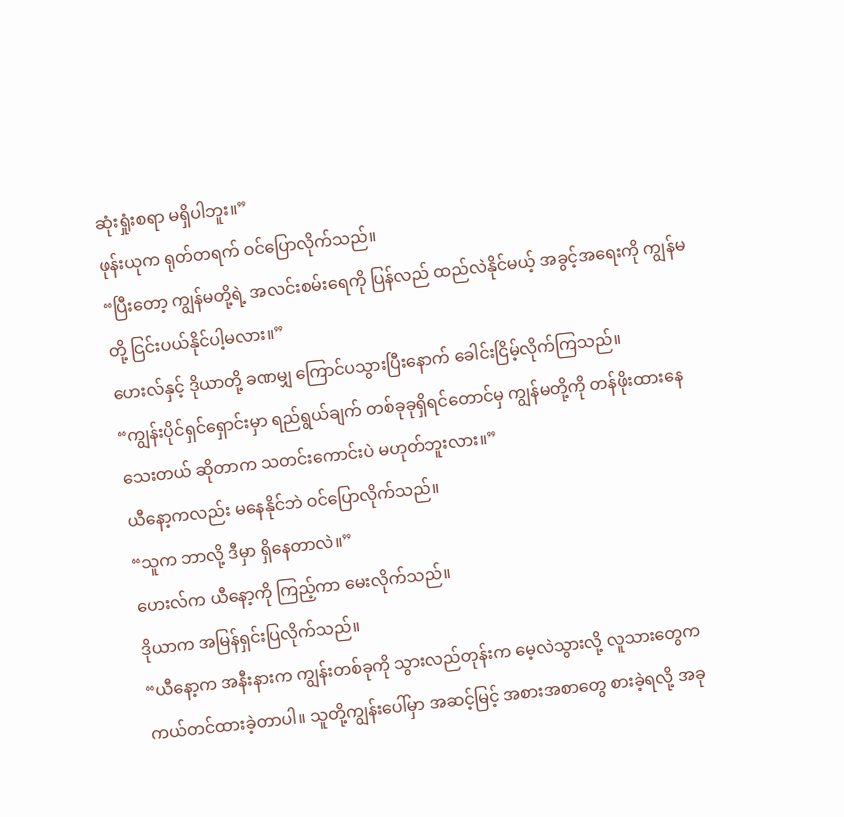ဆုံးရှုံးစရာ မရှိပါဘူး။”
ဖုန်းယုက ရုတ်တရက် ဝင်ပြောလိုက်သည်။
“ပြီးတော့ ကျွန်မတို့ရဲ့ အလင်းစမ်းရေကို ပြန်လည် ထည်လဲနိုင်မယ့် အခွင့်အရေးကို ကျွန်မတို့ ငြင်းပယ်နိုင်ပါ့မလား။”
ဟေးလ်နှင့် ဒိုယာတို့ ခဏမျှ ကြောင်ပသွားပြီးနောက် ခေါင်းငြိမ့်လိုက်ကြသည်။
“ကျွန်းပိုင်ရှင်ရှောင်းမှာ ရည်ရွယ်ချက် တစ်ခုခုရှိရင်တောင်မှ ကျွန်မတို့ကို တန်ဖိုးထားနေသေးတယ် ဆိုတာက သတင်းကောင်းပဲ မဟုတ်ဘူးလား။”
ယီနော့ကလည်း မနေနိုင်ဘဲ ဝင်ပြောလိုက်သည်။
“သူက ဘာလို့ ဒီမှာ ရှိနေတာလဲ။”
ဟေးလ်က ယီနော့ကို ကြည့်ကာ မေးလိုက်သည်။
ဒိုယာက အမြန်ရှင်းပြလိုက်သည်။
“ယီနော့က အနီးနားက ကျွန်းတစ်ခုကို သွားလည်တုန်းက မေ့လဲသွားလို့ လူသားတွေက ကယ်တင်ထားခဲ့တာပါ။ သူတို့ကျွန်းပေါ်မှာ အဆင့်မြင့် အစားအစာတွေ စားခဲ့ရလို့ အခု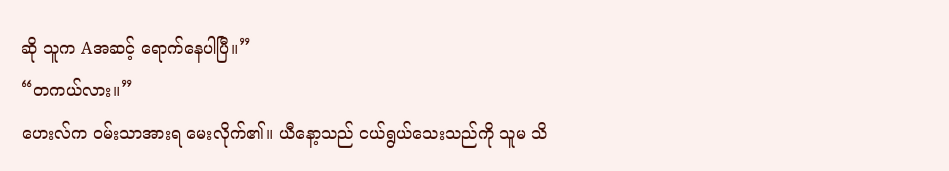ဆို သူက Aအဆင့် ရောက်နေပါပြီ။”
“တကယ်လား။”
ဟေးလ်က ဝမ်းသာအားရ မေးလိုက်၏။ ယီနော့သည် ငယ်ရွယ်သေးသည်ကို သူမ သိ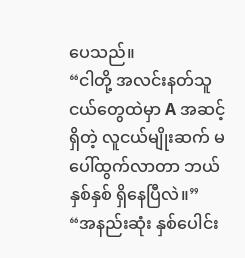ပေသည်။
“ငါတို့ အလင်းနတ်သူငယ်တွေထဲမှာ A အဆင့်ရှိတဲ့ လူငယ်မျိုးဆက် မပေါ်ထွက်လာတာ ဘယ်နှစ်နှစ် ရှိနေပြီလဲ။”
“အနည်းဆုံး နှစ်ပေါင်း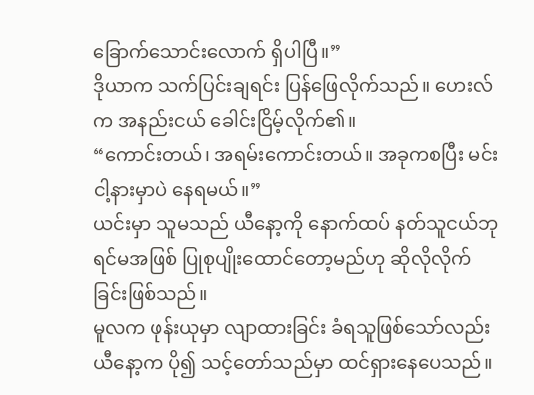ခြောက်သောင်းလောက် ရှိပါပြီ။”
ဒိုယာက သက်ပြင်းချရင်း ပြန်ဖြေလိုက်သည်။ ဟေးလ်က အနည်းငယ် ခေါင်းငြိမ့်လိုက်၏။
“ကောင်းတယ်၊ အရမ်းကောင်းတယ်။ အခုကစပြီး မင်း ငါ့နားမှာပဲ နေရမယ်။”
ယင်းမှာ သူမသည် ယီနော့ကို နောက်ထပ် နတ်သူငယ်ဘုရင်မအဖြစ် ပြုစုပျိုးထောင်တော့မည်ဟု ဆိုလိုလိုက်ခြင်းဖြစ်သည်။
မူလက ဖုန်းယုမှာ လျာထားခြင်း ခံရသူဖြစ်သော်လည်း ယီနော့က ပို၍ သင့်တော်သည်မှာ ထင်ရှားနေပေသည်။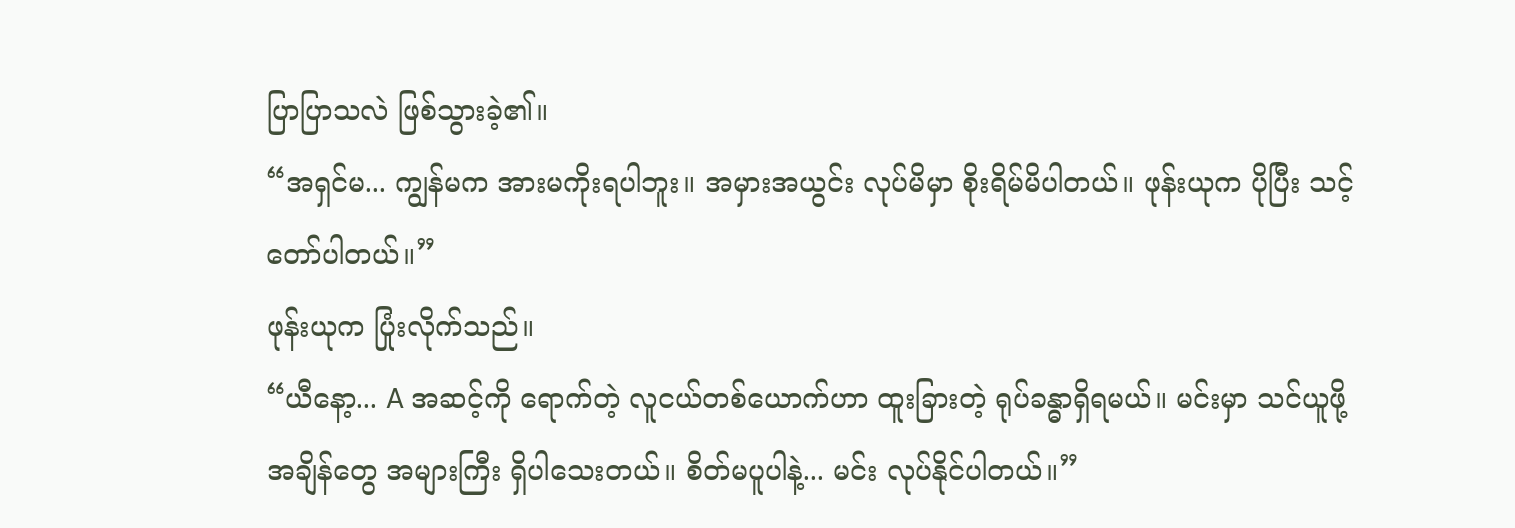ပြာပြာသလဲ ဖြစ်သွားခဲ့၏။
“အရှင်မ... ကျွန်မက အားမကိုးရပါဘူး။ အမှားအယွင်း လုပ်မိမှာ စိုးရိမ်မိပါတယ်။ ဖုန်းယုက ပိုပြီး သင့်တော်ပါတယ်။”
ဖုန်းယုက ပြုံးလိုက်သည်။
“ယီနော့... A အဆင့်ကို ရောက်တဲ့ လူငယ်တစ်ယောက်ဟာ ထူးခြားတဲ့ ရုပ်ခန္ဓာရှိရမယ်။ မင်းမှာ သင်ယူဖို့ အချိန်တွေ အများကြီး ရှိပါသေးတယ်။ စိတ်မပူပါနဲ့... မင်း လုပ်နိုင်ပါတယ်။”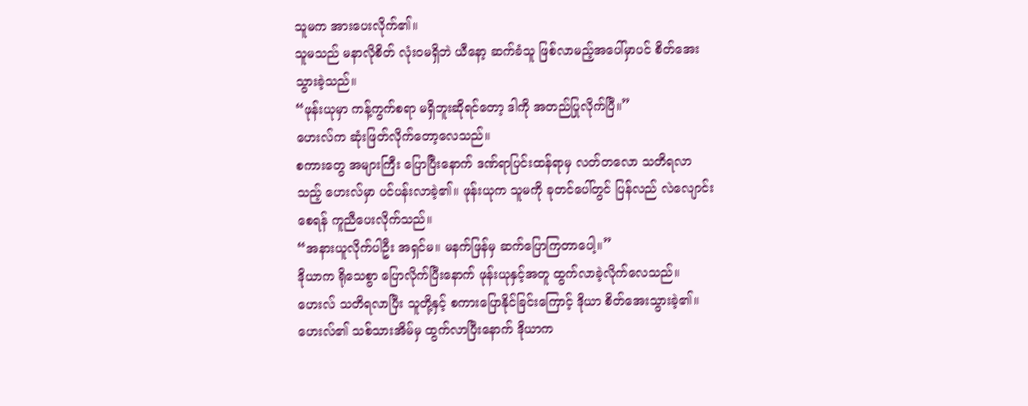သူမက အားပေးလိုက်၏။
သူမသည် မနာလိုစိတ် လုံးဝမရှိဘဲ ယီနော့ ဆက်ခံသူ ဖြစ်လာမည့်အပေါ်မှာပင် စိတ်အေးသွားခဲ့သည်။
“ဖုန်းယုမှာ ကန့်ကွက်စရာ မရှိဘူးဆိုရင်တော့ ဒါကို အတည်ပြုလိုက်ပြီ။”
ဟေးလ်က ဆုံးဖြတ်လိုက်တော့လေသည်။
စကားတွေ အများကြီး ပြောပြီးနောက် ဒဏ်ရာပြင်းထန်ရာမှ လတ်တလော သတိရလာသည့် ဟေးလ်မှာ ပင်ပန်းလာခဲ့၏။ ဖုန်းယုက သူမကို ခုတင်ပေါ်တွင် ပြန်လည် လဲလျောင်းစေရန် ကူညီပေးလိုက်သည်။
“အနားယူလိုက်ပါဦး အရှင်မ။ မနက်ဖြန်မှ ဆက်ပြောကြတာပေါ့။”
ဒိုယာက ရိုသေစွာ ပြောလိုက်ပြီးနောက် ဖုန်းယုနှင့်အတူ ထွက်လာခဲ့လိုက်လေသည်။
ဟေးလ် သတိရလာပြီး သူတို့နှင့် စကားပြောနိုင်ခြင်းကြောင့် ဒိုယာ စိတ်အေးသွားခဲ့၏။
ဟေးလ်၏ သစ်သားအိမ်မှ ထွက်လာပြီးနောက် ဒိုယာက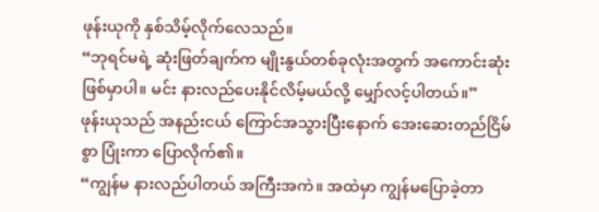ဖုန်းယုကို နှစ်သိမ့်လိုက်လေသည်။
“ဘုရင်မရဲ့ ဆုံးဖြတ်ချက်က မျိုးနွယ်တစ်ခုလုံးအတွက် အကောင်းဆုံး ဖြစ်မှာပါ။ မင်း နားလည်ပေးနိုင်လိမ့်မယ်လို့ မျှော်လင့်ပါတယ်။”
ဖုန်းယုသည် အနည်းငယ် ကြောင်အသွားပြီးနောက် အေးဆေးတည်ငြိမ်စွာ ပြုံးကာ ပြောလိုက်၏။
“ကျွန်မ နားလည်ပါတယ် အကြီးအကဲ။ အထဲမှာ ကျွန်မပြောခဲ့တာ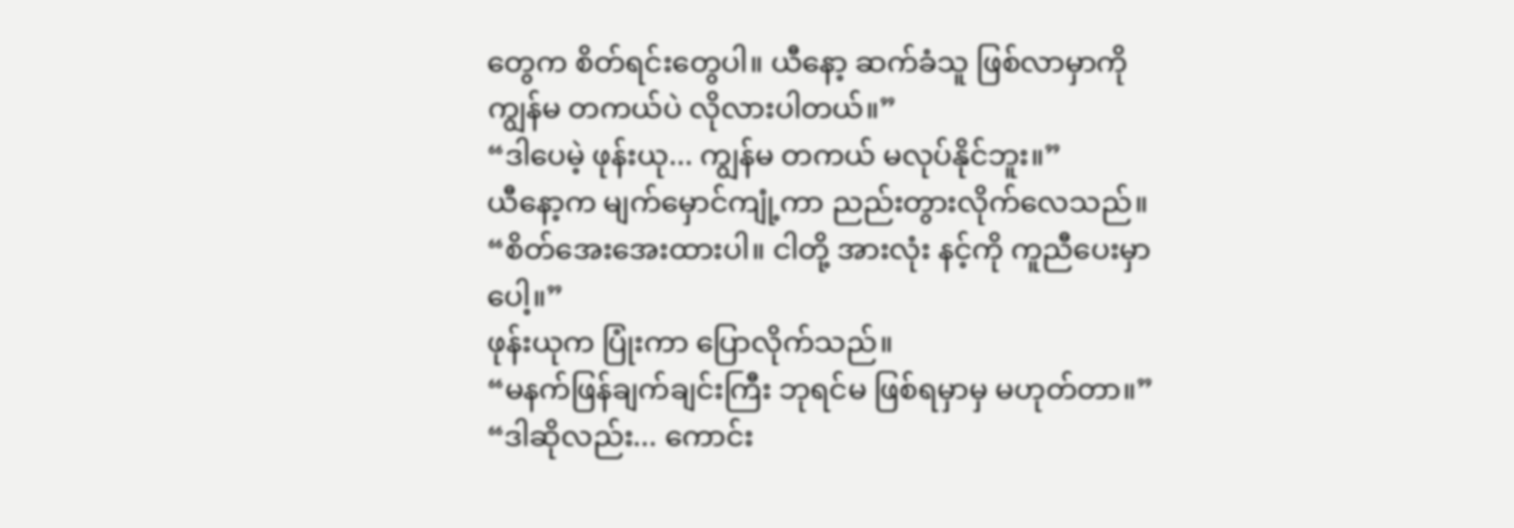တွေက စိတ်ရင်းတွေပါ။ ယီနော့ ဆက်ခံသူ ဖြစ်လာမှာကို ကျွန်မ တကယ်ပဲ လိုလားပါတယ်။”
“ဒါပေမဲ့ ဖုန်းယု... ကျွန်မ တကယ် မလုပ်နိုင်ဘူး။”
ယီနော့က မျက်မှောင်ကျုံ့ကာ ညည်းတွားလိုက်လေသည်။
“စိတ်အေးအေးထားပါ။ ငါတို့ အားလုံး နင့်ကို ကူညီပေးမှာပေါ့။”
ဖုန်းယုက ပြုံးကာ ပြောလိုက်သည်။
“မနက်ဖြန်ချက်ချင်းကြီး ဘုရင်မ ဖြစ်ရမှာမှ မဟုတ်တာ။”
“ဒါဆိုလည်း... ကောင်း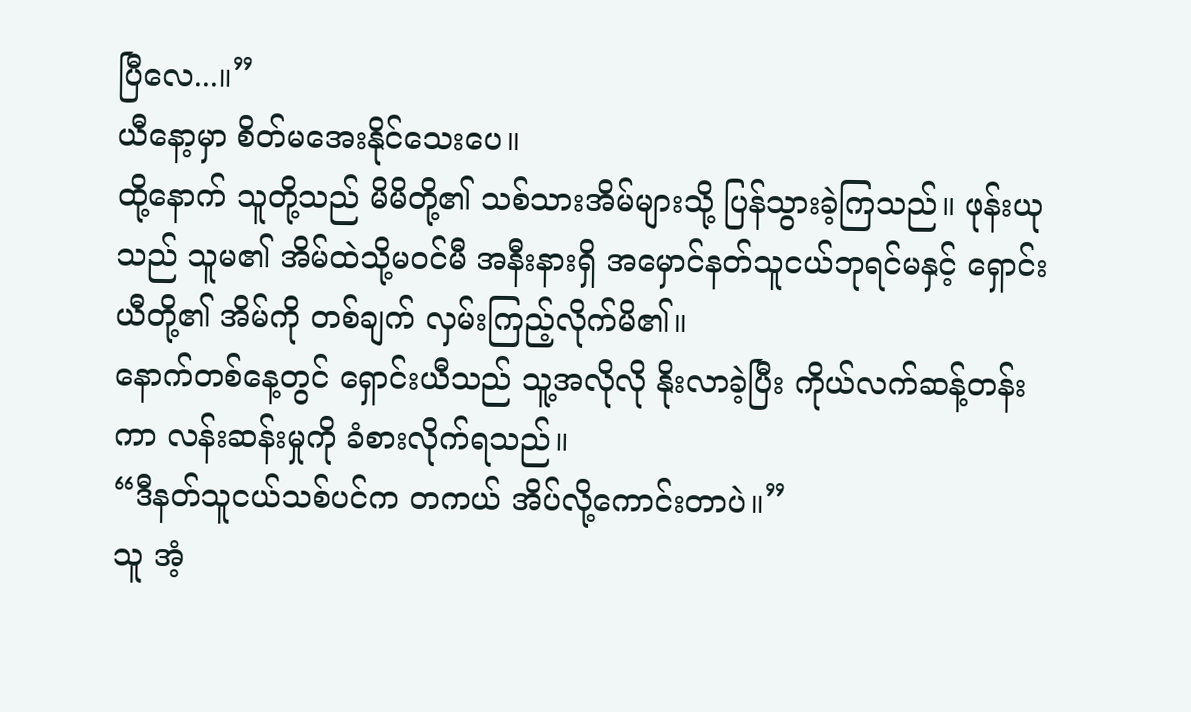ပြီလေ...။”
ယီနော့မှာ စိတ်မအေးနိုင်သေးပေ။
ထို့နောက် သူတို့သည် မိမိတို့၏ သစ်သားအိမ်များသို့ ပြန်သွားခဲ့ကြသည်။ ဖုန်းယုသည် သူမ၏ အိမ်ထဲသို့မဝင်မီ အနီးနားရှိ အမှောင်နတ်သူငယ်ဘုရင်မနှင့် ရှောင်းယီတို့၏ အိမ်ကို တစ်ချက် လှမ်းကြည့်လိုက်မိ၏။
နောက်တစ်နေ့တွင် ရှောင်းယီသည် သူ့အလိုလို နိုးလာခဲ့ပြီး ကိုယ်လက်ဆန့်တန်းကာ လန်းဆန်းမှုကို ခံစားလိုက်ရသည်။
“ဒီနတ်သူငယ်သစ်ပင်က တကယ် အိပ်လို့ကောင်းတာပဲ။”
သူ အံ့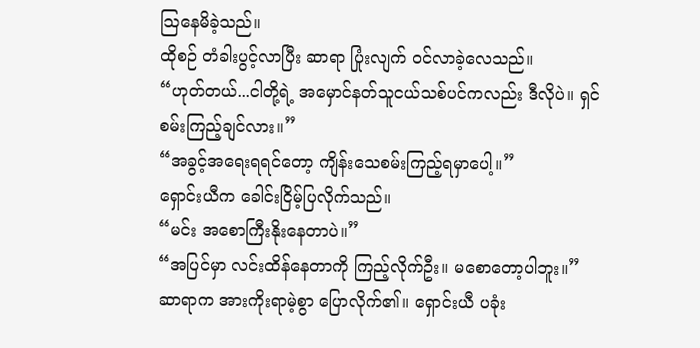သြနေမိခဲ့သည်။
ထိုစဉ် တံခါးပွင့်လာပြီး ဆာရာ ပြုံးလျက် ဝင်လာခဲ့လေသည်။
“ဟုတ်တယ်...ငါတို့ရဲ့ အမှောင်နတ်သူငယ်သစ်ပင်ကလည်း ဒီလိုပဲ။ ရှင် စမ်းကြည့်ချင်လား။”
“အခွင့်အရေးရရင်တော့ ကျိန်းသေစမ်းကြည့်ရမှာပေါ့။”
ရှောင်းယီက ခေါင်းငြိမ့်ပြလိုက်သည်။
“မင်း အစောကြီးနိုးနေတာပဲ။”
“အပြင်မှာ လင်းထိန်နေတာကို ကြည့်လိုက်ဦး။ မစောတော့ပါဘူး။”
ဆာရာက အားကိုးရာမဲ့စွာ ပြောလိုက်၏။ ရှောင်းယီ ပခုံး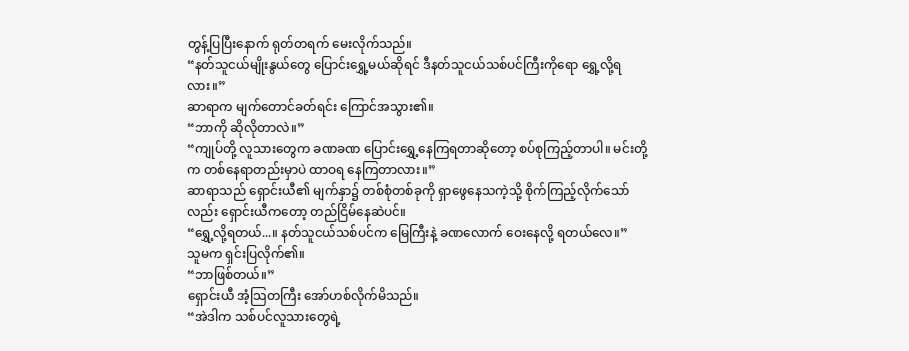တွန့်ပြပြီးနောက် ရုတ်တရက် မေးလိုက်သည်။
“နတ်သူငယ်မျိုးနွယ်တွေ ပြောင်းရွှေ့မယ်ဆိုရင် ဒီနတ်သူငယ်သစ်ပင်ကြီးကိုရော ရွှေ့လို့ရလား။”
ဆာရာက မျက်တောင်ခတ်ရင်း ကြောင်အသွား၏။
“ဘာကို ဆိုလိုတာလဲ။”
“ကျုပ်တို့ လူသားတွေက ခဏခဏ ပြောင်းရွှေ့နေကြရတာဆိုတော့ စပ်စုကြည့်တာပါ။ မင်းတို့က တစ်နေရာတည်းမှာပဲ ထာဝရ နေကြတာလား။”
ဆာရာသည် ရှောင်းယီ၏ မျက်နှာ၌ တစ်စုံတစ်ခုကို ရှာဖွေနေသကဲ့သို့ စိုက်ကြည့်လိုက်သော်လည်း ရှောင်းယီကတော့ တည်ငြိမ်နေဆဲပင်။
“ရွှေ့လို့ရတယ်...။ နတ်သူငယ်သစ်ပင်က မြေကြီးနဲ့ ခဏလောက် ဝေးနေလို့ ရတယ်လေ။”
သူမက ရှင်းပြလိုက်၏။
“ဘာဖြစ်တယ်။”
ရှောင်းယီ အံ့သြတကြီး အော်ဟစ်လိုက်မိသည်။
“အဲဒါက သစ်ပင်လူသားတွေရဲ့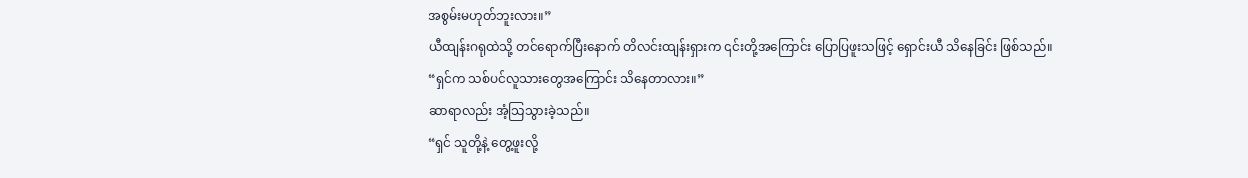အစွမ်းမဟုတ်ဘူးလား။”
ယီထျန်းဂရုထဲသို့ တင်ရောက်ပြီးနောက် တိလင်းထျန်းရှားက ၎င်းတို့အကြောင်း ပြောပြဖူးသဖြင့် ရှောင်းယီ သိနေခြင်း ဖြစ်သည်။
“ရှင်က သစ်ပင်လူသားတွေအကြောင်း သိနေတာလား။”
ဆာရာလည်း အံ့သြသွားခဲ့သည်။
“ရှင် သူတို့နဲ့ တွေ့ဖူးလို့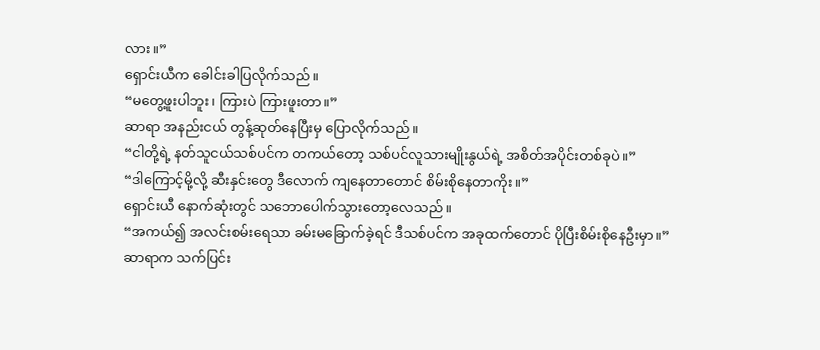လား။”
ရှောင်းယီက ခေါင်းခါပြလိုက်သည်။
“မတွေ့ဖူးပါဘူး၊ ကြားပဲ ကြားဖူးတာ။”
ဆာရာ အနည်းငယ် တွန့်ဆုတ်နေပြီးမှ ပြောလိုက်သည်။
“ငါတို့ရဲ့ နတ်သူငယ်သစ်ပင်က တကယ်တော့ သစ်ပင်လူသားမျိုးနွယ်ရဲ့ အစိတ်အပိုင်းတစ်ခုပဲ။”
“ဒါကြောင့်မို့လို့ ဆီးနှင်းတွေ ဒီလောက် ကျနေတာတောင် စိမ်းစိုနေတာကိုး။”
ရှောင်းယီ နောက်ဆုံးတွင် သဘောပေါက်သွားတော့လေသည်။
“အကယ်၍ အလင်းစမ်းရေသာ ခမ်းမခြောက်ခဲ့ရင် ဒီသစ်ပင်က အခုထက်တောင် ပိုပြီးစိမ်းစိုနေဦးမှာ။”
ဆာရာက သက်ပြင်း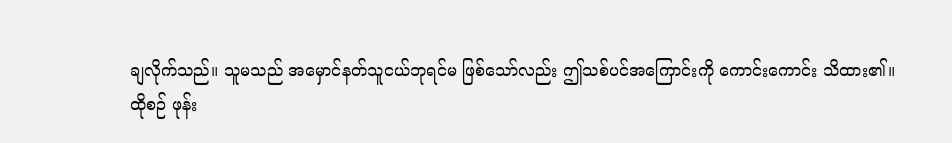ချလိုက်သည်။ သူမသည် အမှောင်နတ်သူငယ်ဘုရင်မ ဖြစ်သော်လည်း ဤသစ်ပင်အကြောင်းကို ကောင်းကောင်း သိထား၏။
ထိုစဉ် ဖုန်း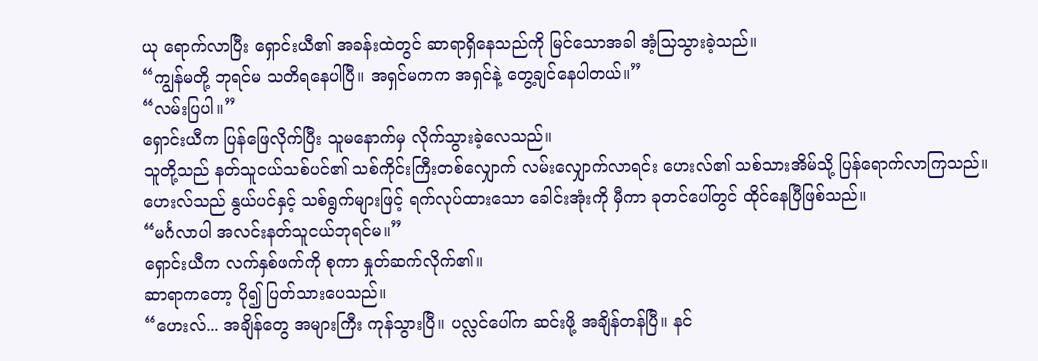ယု ရောက်လာပြီး ရှောင်းယီ၏ အခန်းထဲတွင် ဆာရာရှိနေသည်ကို မြင်သောအခါ အံ့သြသွားခဲ့သည်။
“ကျွန်မတို့ ဘုရင်မ သတိရနေပါပြီ။ အရှင်မကက အရှင်နဲ့ တွေ့ချင်နေပါတယ်။”
“လမ်းပြပါ။”
ရှောင်းယီက ပြန်ဖြေလိုက်ပြီး သူမနောက်မှ လိုက်သွားခဲ့လေသည်။
သူတို့သည် နတ်သူငယ်သစ်ပင်၏ သစ်ကိုင်းကြီးတစ်လျှောက် လမ်းလျှောက်လာရင်း ဟေးလ်၏ သစ်သားအိမ်သို့ ပြန်ရောက်လာကြသည်။
ဟေးလ်သည် နွယ်ပင်နှင့် သစ်ရွက်များဖြင့် ရက်လုပ်ထားသော ခေါင်းအုံးကို မှီကာ ခုတင်ပေါ်တွင် ထိုင်နေပြီဖြစ်သည်။
“မင်္ဂလာပါ အလင်းနတ်သူငယ်ဘုရင်မ။”
ရှောင်းယီက လက်နှစ်ဖက်ကို စုကာ နှုတ်ဆက်လိုက်၏။
ဆာရာကတော့ ပို၍ ပြတ်သားပေသည်။
“ဟေးလ်... အချိန်တွေ အများကြီး ကုန်သွားပြီ။ ပလ္လင်ပေါ်က ဆင်းဖို့ အချိန်တန်ပြီ။ နင်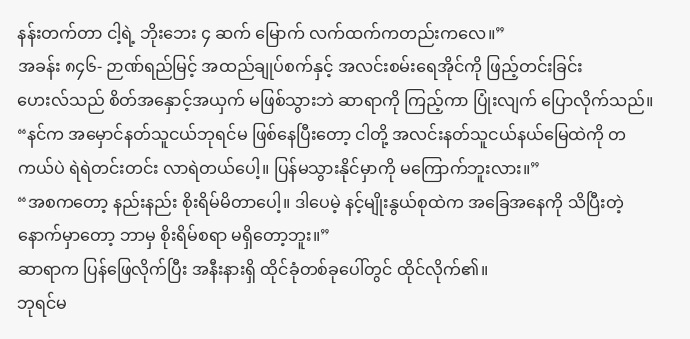နန်းတက်တာ ငါ့ရဲ့ ဘိုးဘေး ၄ ဆက် မြောက် လက်ထက်ကတည်းကလေ။”
အခန်း ၈၄၆- ဉာဏ်ရည်မြင့် အထည်ချုပ်စက်နှင့် အလင်းစမ်းရေအိုင်ကို ဖြည့်တင်းခြင်း
ဟေးလ်သည် စိတ်အနှောင့်အယှက် မဖြစ်သွားဘဲ ဆာရာကို ကြည့်ကာ ပြုံးလျက် ပြောလိုက်သည်။
“နင်က အမှောင်နတ်သူငယ်ဘုရင်မ ဖြစ်နေပြီးတော့ ငါတို့ အလင်းနတ်သူငယ်နယ်မြေထဲကို တကယ်ပဲ ရဲရဲတင်းတင်း လာရဲတယ်ပေါ့။ ပြန်မသွားနိုင်မှာကို မကြောက်ဘူးလား။”
“အစကတော့ နည်းနည်း စိုးရိမ်မိတာပေါ့။ ဒါပေမဲ့ နင့်မျိုးနွယ်စုထဲက အခြေအနေကို သိပြီးတဲ့နောက်မှာတော့ ဘာမှ စိုးရိမ်စရာ မရှိတော့ဘူး။”
ဆာရာက ပြန်ဖြေလိုက်ပြီး အနီးနားရှိ ထိုင်ခုံတစ်ခုပေါ်တွင် ထိုင်လိုက်၏။
ဘုရင်မ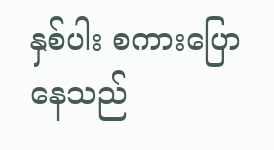နှစ်ပါး စကားပြောနေသည်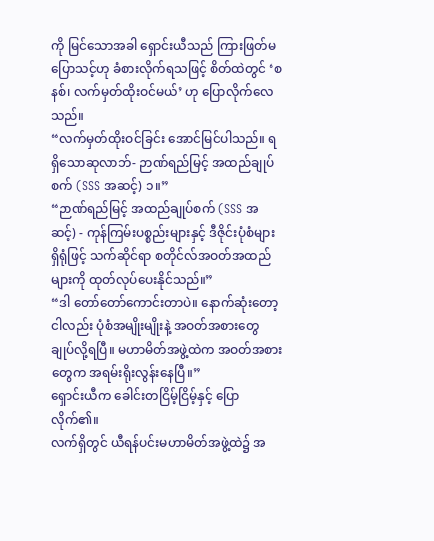ကို မြင်သောအခါ ရှောင်းယီသည် ကြားဖြတ်မပြောသင့်ဟု ခံစားလိုက်ရသဖြင့် စိတ်ထဲတွင် ‘စနစ်၊ လက်မှတ်ထိုးဝင်မယ်’ ဟု ပြောလိုက်လေသည်။
“လက်မှတ်ထိုးဝင်ခြင်း အောင်မြင်ပါသည်။ ရရှိသောဆုလာဘ်- ဉာဏ်ရည်မြင့် အထည်ချုပ်စက် (SSS အဆင့်) ၁။”
“ဉာဏ်ရည်မြင့် အထည်ချုပ်စက် (SSS အဆင့်) - ကုန်ကြမ်းပစ္စည်းများနှင့် ဒီဇိုင်းပုံစံများ ရှိရုံဖြင့် သက်ဆိုင်ရာ စတိုင်လ်အဝတ်အထည်များကို ထုတ်လုပ်ပေးနိုင်သည်။”
“ဒါ တော်တော်ကောင်းတာပဲ။ နောက်ဆုံးတော့ ငါလည်း ပုံစံအမျိုးမျိုးနဲ့ အဝတ်အစားတွေ ချုပ်လို့ရပြီ။ မဟာမိတ်အဖွဲ့ထဲက အဝတ်အစားတွေက အရမ်းရိုးလွန်းနေပြီ။”
ရှောင်းယီက ခေါင်းတငြိမ့်ငြိမ့်နှင့် ပြောလိုက်၏။
လက်ရှိတွင် ယီရန်ပင်းမဟာမိတ်အဖွဲ့ထဲ၌ အ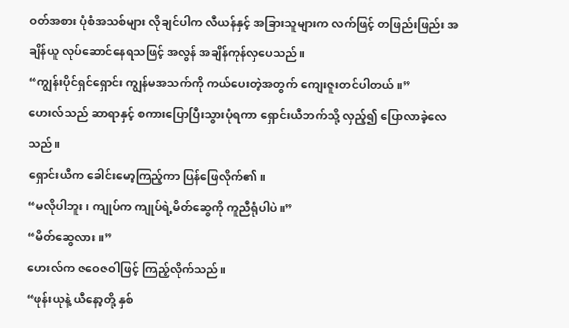ဝတ်အစား ပုံစံအသစ်များ လိုချင်ပါက လီယန်နှင့် အခြားသူများက လက်ဖြင့် တဖြည်းဖြည်း အချိန်ယူ လုပ်ဆောင်နေရသဖြင့် အလွန် အချိန်ကုန်လှပေသည်။
“ကျွန်းပိုင်ရှင်ရှောင်း ကျွန်မအသက်ကို ကယ်ပေးတဲ့အတွက် ကျေးဇူးတင်ပါတယ်။”
ဟေးလ်သည် ဆာရာနှင့် စကားပြောပြီးသွားပုံရကာ ရှောင်းယီဘက်သို့ လှည့်၍ ပြောလာခဲ့လေသည်။
ရှောင်းယီက ခေါင်းမော့ကြည့်ကာ ပြန်ဖြေလိုက်၏။
“မလိုပါဘူး၊ ကျုပ်က ကျုပ်ရဲ့မိတ်ဆွေကို ကူညီရုံပါပဲ။”
“မိတ်ဆွေလား။”
ဟေးလ်က ဇဝေဇဝါဖြင့် ကြည့်လိုက်သည်။
“ဖုန်းယုနဲ့ ယီနော့တို့ နှစ်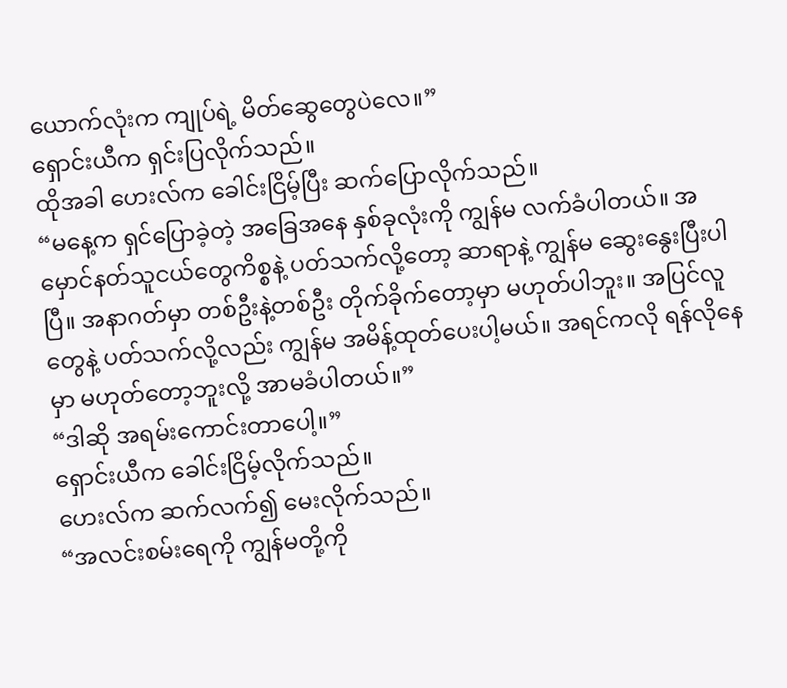ယောက်လုံးက ကျုပ်ရဲ့ မိတ်ဆွေတွေပဲလေ။”
ရှောင်းယီက ရှင်းပြလိုက်သည်။
ထိုအခါ ဟေးလ်က ခေါင်းငြိမ့်ပြီး ဆက်ပြောလိုက်သည်။
“မနေ့က ရှင်ပြောခဲ့တဲ့ အခြေအနေ နှစ်ခုလုံးကို ကျွန်မ လက်ခံပါတယ်။ အမှောင်နတ်သူငယ်တွေကိစ္စနဲ့ ပတ်သက်လို့တော့ ဆာရာနဲ့ ကျွန်မ ဆွေးနွေးပြီးပါပြီ။ အနာဂတ်မှာ တစ်ဦးနဲ့တစ်ဦး တိုက်ခိုက်တော့မှာ မဟုတ်ပါဘူး။ အပြင်လူတွေနဲ့ ပတ်သက်လို့လည်း ကျွန်မ အမိန့်ထုတ်ပေးပါ့မယ်။ အရင်ကလို ရန်လိုနေမှာ မဟုတ်တော့ဘူးလို့ အာမခံပါတယ်။”
“ဒါဆို အရမ်းကောင်းတာပေါ့။”
ရှောင်းယီက ခေါင်းငြိမ့်လိုက်သည်။
ဟေးလ်က ဆက်လက်၍ မေးလိုက်သည်။
“အလင်းစမ်းရေကို ကျွန်မတို့ကို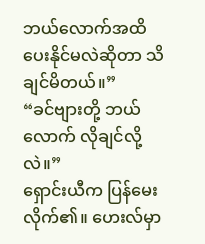ဘယ်လောက်အထိ ပေးနိုင်မလဲဆိုတာ သိချင်မိတယ်။”
“ခင်ဗျားတို့ ဘယ်လောက် လိုချင်လို့လဲ။”
ရှောင်းယီက ပြန်မေးလိုက်၏။ ဟေးလ်မှာ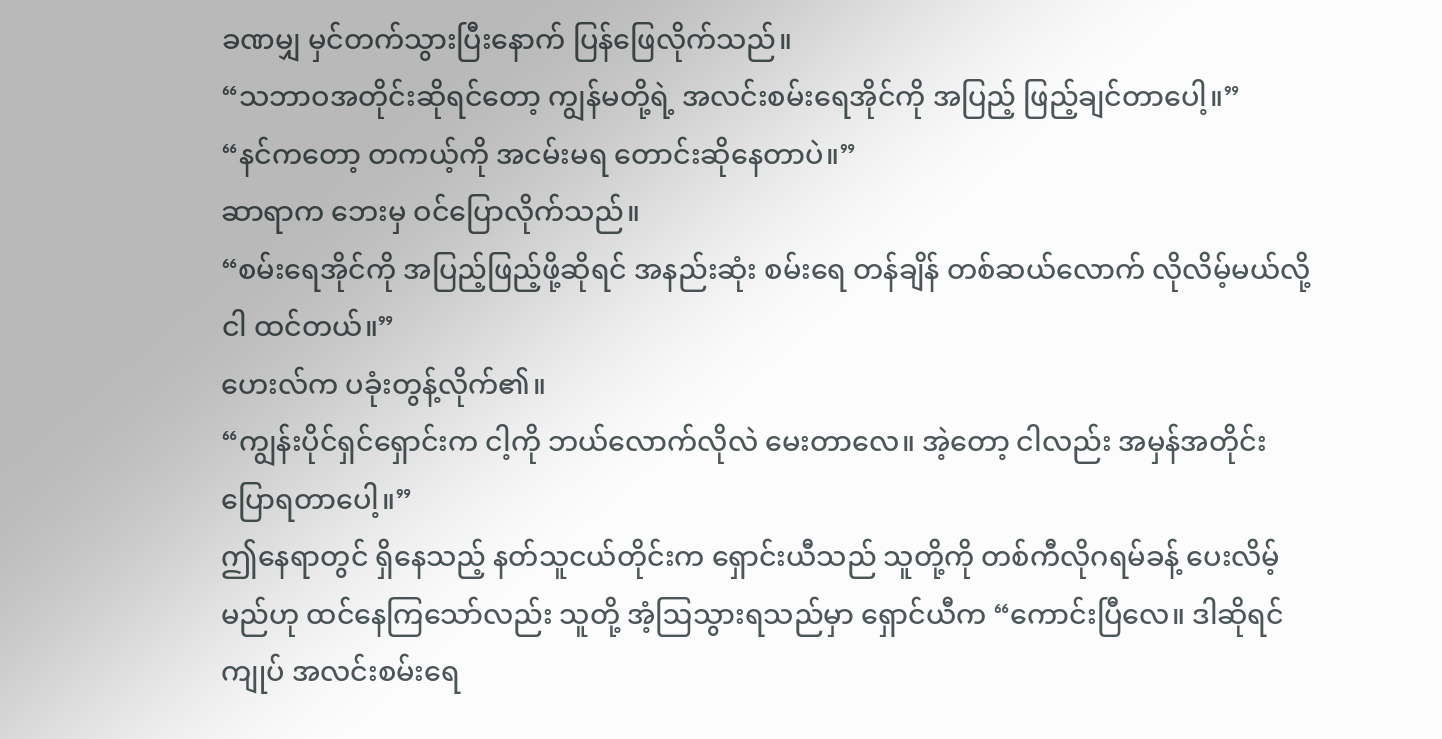ခဏမျှ မှင်တက်သွားပြီးနောက် ပြန်ဖြေလိုက်သည်။
“သဘာဝအတိုင်းဆိုရင်တော့ ကျွန်မတို့ရဲ့ အလင်းစမ်းရေအိုင်ကို အပြည့် ဖြည့်ချင်တာပေါ့။”
“နင်ကတော့ တကယ့်ကို အငမ်းမရ တောင်းဆိုနေတာပဲ။”
ဆာရာက ဘေးမှ ဝင်ပြောလိုက်သည်။
“စမ်းရေအိုင်ကို အပြည့်ဖြည့်ဖို့ဆိုရင် အနည်းဆုံး စမ်းရေ တန်ချိန် တစ်ဆယ်လောက် လိုလိမ့်မယ်လို့ ငါ ထင်တယ်။”
ဟေးလ်က ပခုံးတွန့်လိုက်၏။
“ကျွန်းပိုင်ရှင်ရှောင်းက ငါ့ကို ဘယ်လောက်လိုလဲ မေးတာလေ။ အဲ့တော့ ငါလည်း အမှန်အတိုင်း ပြောရတာပေါ့။”
ဤနေရာတွင် ရှိနေသည့် နတ်သူငယ်တိုင်းက ရှောင်းယီသည် သူတို့ကို တစ်ကီလိုဂရမ်ခန့် ပေးလိမ့်မည်ဟု ထင်နေကြသော်လည်း သူတို့ အံ့ဩသွားရသည်မှာ ရှောင်ယီက “ကောင်းပြီလေ။ ဒါဆိုရင် ကျုပ် အလင်းစမ်းရေ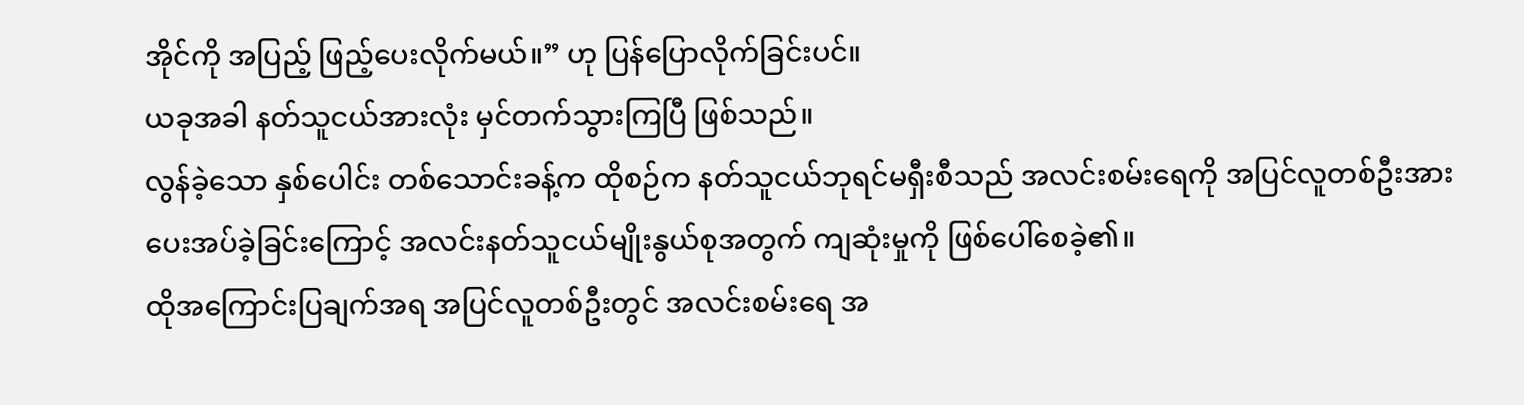အိုင်ကို အပြည့် ဖြည့်ပေးလိုက်မယ်။” ဟု ပြန်ပြောလိုက်ခြင်းပင်။
ယခုအခါ နတ်သူငယ်အားလုံး မှင်တက်သွားကြပြီ ဖြစ်သည်။
လွန်ခဲ့သော နှစ်ပေါင်း တစ်သောင်းခန့်က ထိုစဉ်က နတ်သူငယ်ဘုရင်မရှီးစီသည် အလင်းစမ်းရေကို အပြင်လူတစ်ဦးအား ပေးအပ်ခဲ့ခြင်းကြောင့် အလင်းနတ်သူငယ်မျိုးနွယ်စုအတွက် ကျဆုံးမှုကို ဖြစ်ပေါ်စေခဲ့၏။
ထိုအကြောင်းပြချက်အရ အပြင်လူတစ်ဦးတွင် အလင်းစမ်းရေ အ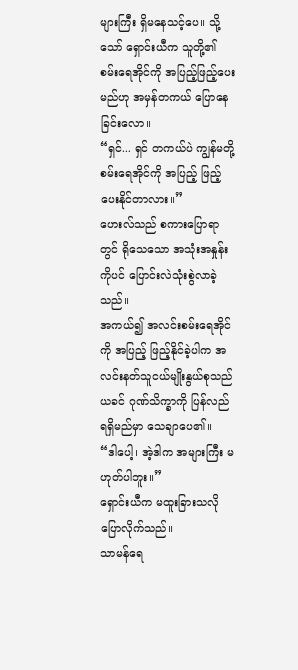များကြီး ရှိမနေသင့်ပေ။ သို့သော် ရှောင်းယီက သူတို့၏ စမ်းရေအိုင်ကို အပြည့်ဖြည့်ပေးမည်ဟု အမှန်တကယ် ပြောနေခြင်းလော။
“ရှင်... ရှင် တကယ်ပဲ ကျွန်မတို့ စမ်းရေအိုင်ကို အပြည့် ဖြည့်ပေးနိုင်တာလား။”
ဟေးလ်သည် စကားပြောရာတွင် ရိုသေသော အသုံးအနှုန်းကိုပင် ပြောင်းလဲသုံးစွဲလာခဲ့သည်။
အကယ်၍ အလင်းစမ်းရေအိုင်ကို အပြည့် ဖြည့်နိုင်ခဲ့ပါက အလင်းနတ်သူငယ်မျိုးနွယ်စုသည် ယခင် ဂုဏ်သိက္ခာကို ပြန်လည်ရရှိမည်မှာ သေချာပေ၏။
“ဒါပေါ့၊ အဲ့ဒါက အများကြီး မဟုတ်ပါဘူး။”
ရှောင်းယီက မထူးခြားသလို ပြောလိုက်သည်။
သာမန်ရေ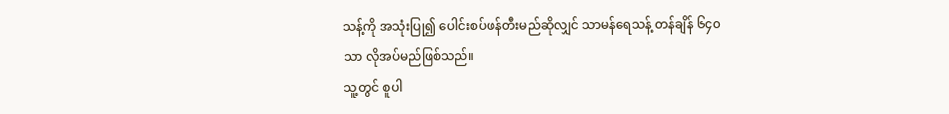သန့်ကို အသုံးပြု၍ ပေါင်းစပ်ဖန်တီးမည်ဆိုလျှင် သာမန်ရေသန့် တန်ချိန် ၆၄၀ သာ လိုအပ်မည်ဖြစ်သည်။
သူ့တွင် စူပါ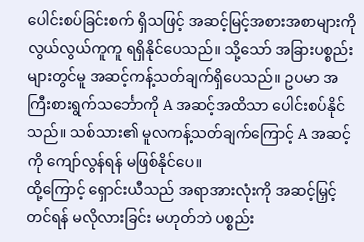ပေါင်းစပ်ခြင်းစက် ရှိသဖြင့် အဆင့်မြင့်အစားအစာများကို လွယ်လွယ်ကူကူ ရရှိနိုင်ပေသည်။ သို့သော် အခြားပစ္စည်းများတွင်မူ အဆင့်ကန့်သတ်ချက်ရှိပေသည်။ ဥပမာ အကြီးစားရွက်သင်္ဘောကို A အဆင့်အထိသာ ပေါင်းစပ်နိုင်သည်။ သစ်သား၏ မူလကန့်သတ်ချက်ကြောင့် A အဆင့်ကို ကျော်လွန်ရန် မဖြစ်နိုင်ပေ။
ထို့ကြောင့် ရှောင်းယီသည် အရာအားလုံးကို အဆင့်မြှင့်တင်ရန် မလိုလားခြင်း မဟုတ်ဘဲ ပစ္စည်း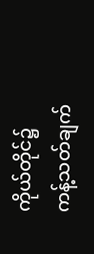ကိုယ်တိုင်၌ ကန့်သတ်ချက်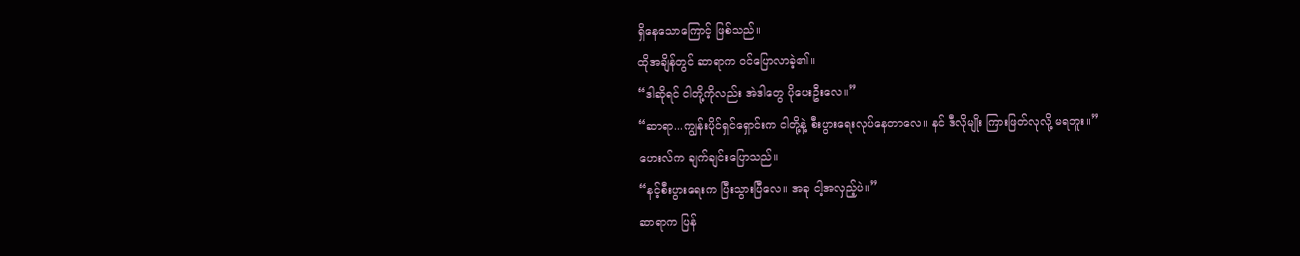ရှိနေသောကြောင့် ဖြစ်သည်။
ထိုအချိန်တွင် ဆာရာက ဝင်ပြောလာခဲ့၏။
“ဒါဆိုရင် ငါတို့ကိုလည်း အဲဒါတွေ ပိုပေးဦးလေ။”
“ဆာရာ...ကျွန်းပိုင်ရှင်ရှောင်းက ငါတို့နဲ့ စီးပွားရေးလုပ်နေတာလေ။ နင် ဒီလိုမျိုး ကြားဖြတ်လုလို့ မရဘူး။”
ဟေးလ်က ချက်ချင်းပြောသည်။
“နင့်စီးပွားရေးက ပြီးသွားပြီလေ။ အခု ငါ့အလှည့်ပဲ။”
ဆာရာက ပြန်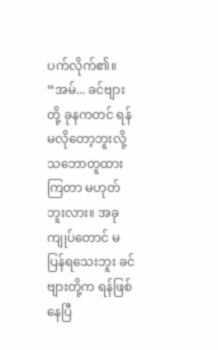ပက်လိုက်၏။
“အမ်... ခင်ဗျားတို့ ခုနကတင် ရန်မလိုတော့ဘူးလို့ သဘောတူထားကြတာ မဟုတ်ဘူးလား။ အခု ကျုပ်တောင် မပြန်ရသေးဘူး ခင်ဗျားတို့က ရန်ဖြစ်နေပြီ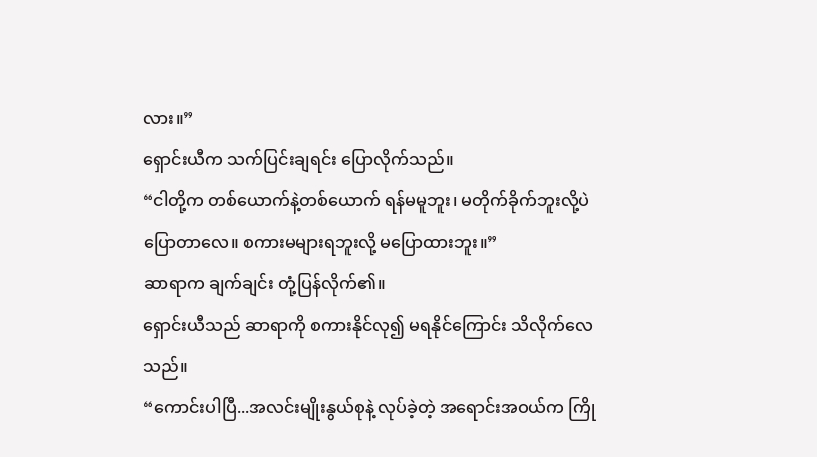လား။”
ရှောင်းယီက သက်ပြင်းချရင်း ပြောလိုက်သည်။
“ငါတို့က တစ်ယောက်နဲ့တစ်ယောက် ရန်မမူဘူး၊ မတိုက်ခိုက်ဘူးလို့ပဲ ပြောတာလေ။ စကားမများရဘူးလို့ မပြောထားဘူး။”
ဆာရာက ချက်ချင်း တုံ့ပြန်လိုက်၏။
ရှောင်းယီသည် ဆာရာကို စကားနိုင်လု၍ မရနိုင်ကြောင်း သိလိုက်လေသည်။
“ကောင်းပါပြီ...အလင်းမျိုးနွယ်စုနဲ့ လုပ်ခဲ့တဲ့ အရောင်းအဝယ်က ကြို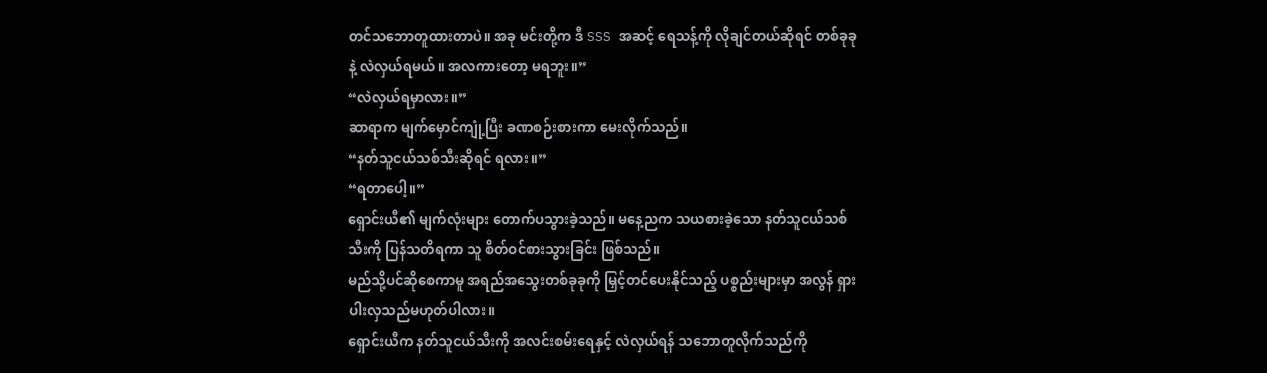တင်သဘောတူထားတာပဲ။ အခု မင်းတို့က ဒီ SSS အဆင့် ရေသန့်ကို လိုချင်တယ်ဆိုရင် တစ်ခုခုနဲ့ လဲလှယ်ရမယ်။ အလကားတော့ မရဘူး။”
“လဲလှယ်ရမှာလား။”
ဆာရာက မျက်မှောင်ကျုံ့ပြီး ခဏစဉ်းစားကာ မေးလိုက်သည်။
“နတ်သူငယ်သစ်သီးဆိုရင် ရလား။”
“ရတာပေါ့။”
ရှောင်းယီ၏ မျက်လုံးများ တောက်ပသွားခဲ့သည်။ မနေ့ညက သယစားခဲ့သော နတ်သူငယ်သစ်သီးကို ပြန်သတိရကာ သူ စိတ်ဝင်စားသွားခြင်း ဖြစ်သည်။
မည်သို့ပင်ဆိုစေကာမူ အရည်အသွေးတစ်ခုခုကို မြှင့်တင်ပေးနိုင်သည့် ပစ္စည်းများမှာ အလွန် ရှားပါးလှသည်မဟုတ်ပါလား။
ရှောင်းယီက နတ်သူငယ်သီးကို အလင်းစမ်းရေနှင့် လဲလှယ်ရန် သဘောတူလိုက်သည်ကို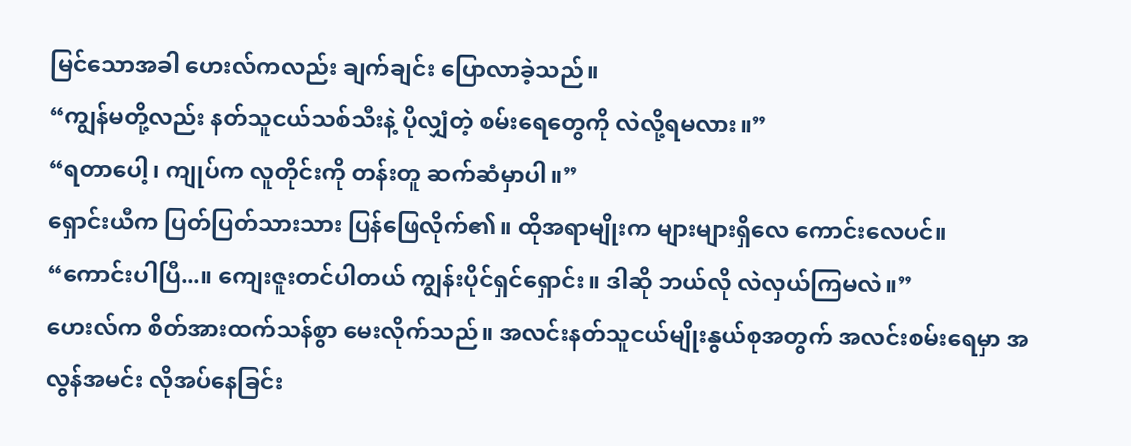မြင်သောအခါ ဟေးလ်ကလည်း ချက်ချင်း ပြောလာခဲ့သည်။
“ကျွန်မတို့လည်း နတ်သူငယ်သစ်သီးနဲ့ ပိုလျှံတဲ့ စမ်းရေတွေကို လဲလို့ရမလား။”
“ရတာပေါ့၊ ကျုပ်က လူတိုင်းကို တန်းတူ ဆက်ဆံမှာပါ။”
ရှောင်းယီက ပြတ်ပြတ်သားသား ပြန်ဖြေလိုက်၏။ ထိုအရာမျိုးက များများရှိလေ ကောင်းလေပင်။
“ကောင်းပါပြီ...။ ကျေးဇူးတင်ပါတယ် ကျွန်းပိုင်ရှင်ရှောင်း။ ဒါဆို ဘယ်လို လဲလှယ်ကြမလဲ။”
ဟေးလ်က စိတ်အားထက်သန်စွာ မေးလိုက်သည်။ အလင်းနတ်သူငယ်မျိုးနွယ်စုအတွက် အလင်းစမ်းရေမှာ အလွန်အမင်း လိုအပ်နေခြင်း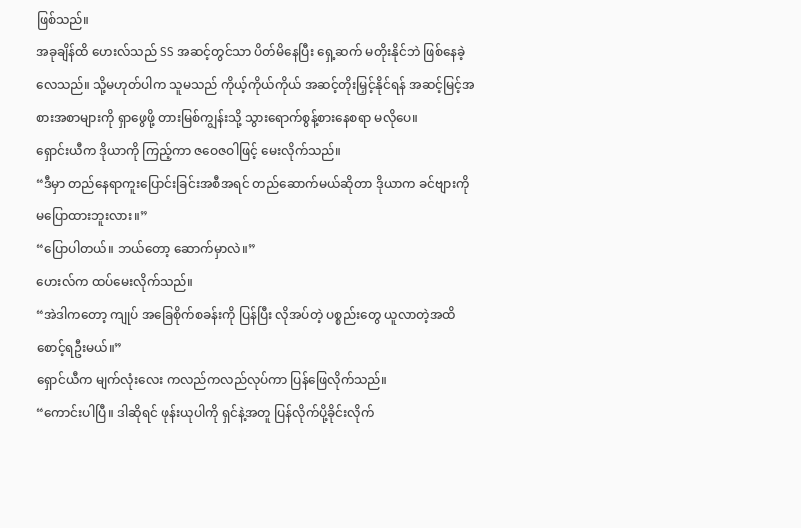ဖြစ်သည်။
အခုချိန်ထိ ဟေးလ်သည် SS အဆင့်တွင်သာ ပိတ်မိနေပြီး ရှေ့ဆက် မတိုးနိုင်ဘဲ ဖြစ်နေခဲ့လေသည်။ သို့မဟုတ်ပါက သူမသည် ကိုယ့်ကိုယ်ကိုယ် အဆင့်တိုးမြှင့်နိုင်ရန် အဆင့်မြင့်အစားအစာများကို ရှာဖွေဖို့ တားမြစ်ကျွန်းသို့ သွားရောက်စွန့်စားနေစရာ မလိုပေ။
ရှောင်းယီက ဒိုယာကို ကြည့်ကာ ဇဝေဇဝါဖြင့် မေးလိုက်သည်။
“ဒီမှာ တည်နေရာကူးပြောင်းခြင်းအစီအရင် တည်ဆောက်မယ်ဆိုတာ ဒိုယာက ခင်ဗျားကို မပြောထားဘူးလား။”
“ပြောပါတယ်။ ဘယ်တော့ ဆောက်မှာလဲ။”
ဟေးလ်က ထပ်မေးလိုက်သည်။
“အဲဒါကတော့ ကျုပ် အခြေစိုက်စခန်းကို ပြန်ပြီး လိုအပ်တဲ့ ပစ္စည်းတွေ ယူလာတဲ့အထိ စောင့်ရဦးမယ်။”
ရှောင်ယီက မျက်လုံးလေး ကလည်ကလည်လုပ်ကာ ပြန်ဖြေလိုက်သည်။
“ကောင်းပါပြီ။ ဒါဆိုရင် ဖုန်းယုပါကို ရှင်နဲ့အတူ ပြန်လိုက်ပို့ခိုင်းလိုက်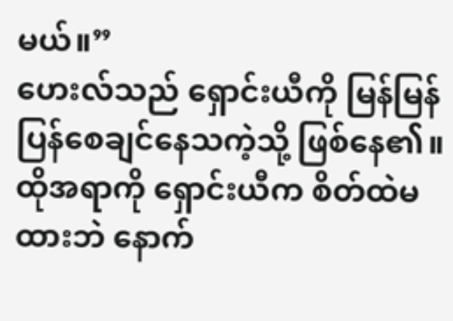မယ်။”
ဟေးလ်သည် ရှောင်းယီကို မြန်မြန်ပြန်စေချင်နေသကဲ့သို့ ဖြစ်နေ၏။
ထိုအရာကို ရှောင်းယီက စိတ်ထဲမထားဘဲ နောက်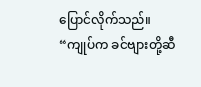ပြောင်လိုက်သည်။
“ကျုပ်က ခင်ဗျားတို့ဆီ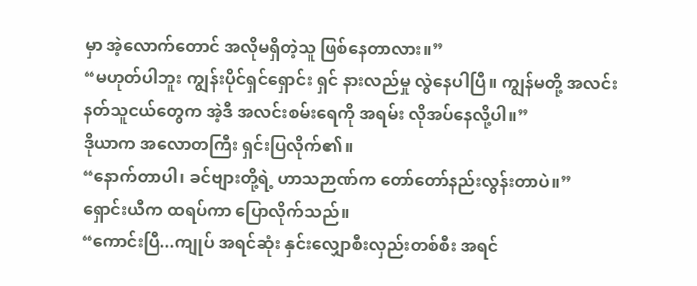မှာ အဲ့လောက်တောင် အလိုမရှိတဲ့သူ ဖြစ်နေတာလား။”
“မဟုတ်ပါဘူး ကျွန်းပိုင်ရှင်ရှောင်း ရှင် နားလည်မှု လွဲနေပါပြီ။ ကျွန်မတို့ အလင်းနတ်သူငယ်တွေက အဲ့ဒီ အလင်းစမ်းရေကို အရမ်း လိုအပ်နေလို့ပါ။”
ဒိုယာက အလောတကြီး ရှင်းပြလိုက်၏။
“နောက်တာပါ၊ ခင်ဗျားတို့ရဲ့ ဟာသဉာဏ်က တော်တော်နည်းလွန်းတာပဲ။”
ရှောင်းယီက ထရပ်ကာ ပြောလိုက်သည်။
“ကောင်းပြီ...ကျုပ် အရင်ဆုံး နှင်းလျှောစီးလှည်းတစ်စီး အရင်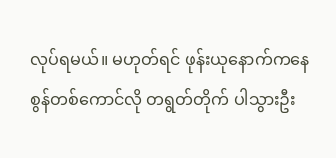လုပ်ရမယ်။ မဟုတ်ရင် ဖုန်းယုနောက်ကနေ စွန်တစ်ကောင်လို တရွတ်တိုက် ပါသွားဦး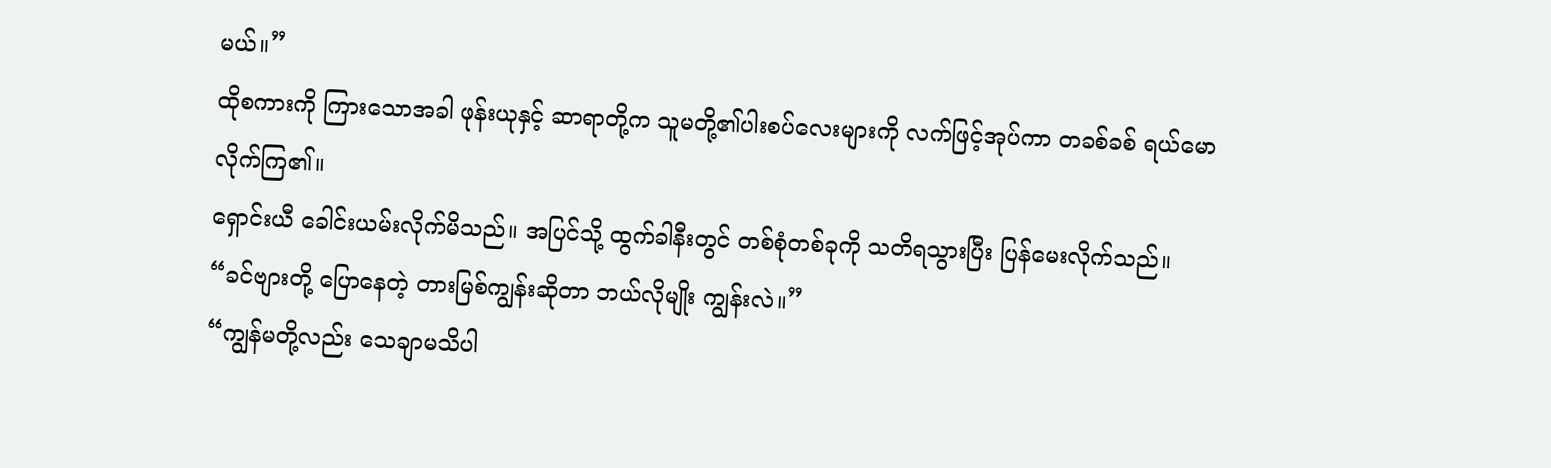မယ်။”
ထိုစကားကို ကြားသောအခါ ဖုန်းယုနှင့် ဆာရာတို့က သူမတို့၏ပါးစပ်လေးများကို လက်ဖြင့်အုပ်ကာ တခစ်ခစ် ရယ်မောလိုက်ကြ၏။
ရှောင်းယီ ခေါင်းယမ်းလိုက်မိသည်။ အပြင်သို့ ထွက်ခါနီးတွင် တစ်စုံတစ်ခုကို သတိရသွားပြီး ပြန်မေးလိုက်သည်။
“ခင်ဗျားတို့ ပြောနေတဲ့ တားမြစ်ကျွန်းဆိုတာ ဘယ်လိုမျိုး ကျွန်းလဲ။”
“ကျွန်မတို့လည်း သေချာမသိပါ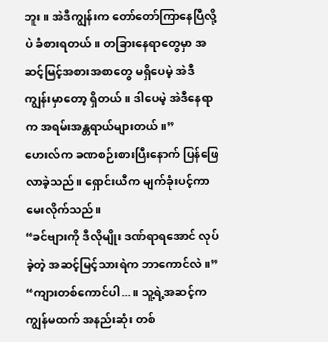ဘူး။ အဲဒီကျွန်းက တော်တော်ကြာနေပြီလို့ပဲ ခံစားရတယ်။ တခြားနေရာတွေမှာ အဆင့်မြင့်အစားအစာတွေ မရှိပေမဲ့ အဲဒီကျွန်းမှာတော့ ရှိတယ်။ ဒါပေမဲ့ အဲဒီနေရာက အရမ်းအန္တရာယ်များတယ်။”
ဟေးလ်က ခဏစဉ်းစားပြီးနောက် ပြန်ဖြေလာခဲ့သည်။ ရှောင်းယီက မျက်ခုံးပင့်ကာ မေးလိုက်သည်။
“ခင်ဗျားကို ဒီလိုမျိုး ဒဏ်ရာရအောင် လုပ်ခဲ့တဲ့ အဆင့်မြင့်သားရဲက ဘာကောင်လဲ။”
“ကျားတစ်ကောင်ပါ...။ သူ့ရဲ့အဆင့်က ကျွန်မထက် အနည်းဆုံး တစ်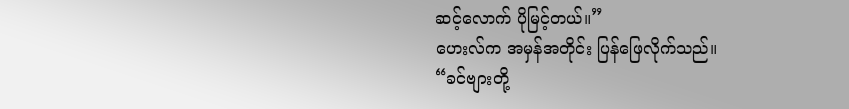ဆင့်လောက် ပိုမြင့်တယ်။”
ဟေးလ်က အမှန်အတိုင်း ပြန်ဖြေလိုက်သည်။
“ခင်ဗျားတို့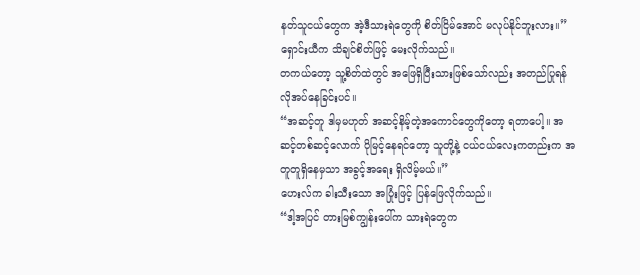နတ်သူငယ်တွေက အဲ့ဒီသားရဲတွေကို စိတ်ငြိမ်အောင် မလုပ်နိုင်ဘူးလား။”
ရှောင်းယီက သိချင်စိတ်ဖြင့် မေးလိုက်သည်။
တကယ်တော့ သူ့စိတ်ထဲတွင် အဖြေရှိပြီးသားဖြစ်သော်လည်း အတည်ပြုရန် လိုအပ်နေခြင်းပင်။
“အဆင့်တူ ဒါမှမဟုတ် အဆင့်နိမ့်တဲ့အကောင်တွေကိုတော့ ရတာပေါ့။ အဆင့်တစ်ဆင့်လောက် ပိုမြင့်နေရင်တော့ သူတို့နဲ့ ငယ်ငယ်လေးကတည်းက အတူတူရှိနေမှသာ အခွင့်အရေး ရှိလိမ့်မယ်။”
ဟေးလ်က ခါးသီးသော အပြုံးဖြင့် ပြန်ဖြေလိုက်သည်။
“ဒါ့အပြင် တားမြစ်ကျွန်းပေါ်က သားရဲတွေက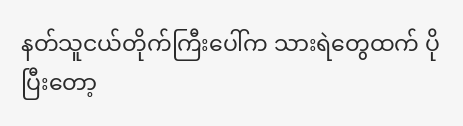နတ်သူငယ်တိုက်ကြီးပေါ်က သားရဲတွေထက် ပိုပြီးတော့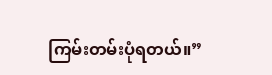ကြမ်းတမ်းပုံရတယ်။”